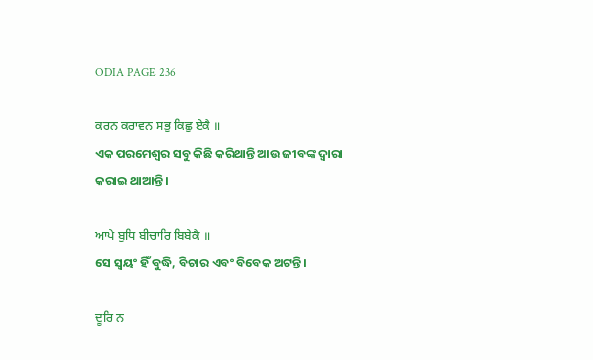ODIA PAGE 236

ਕਰਨ ਕਰਾਵਨ ਸਭੁ ਕਿਛੁ ਏਕੈ ॥
ଏକ ପରମେଶ୍ଵର ସବୁ କିଛି କରିଥାନ୍ତି ଆଉ ଜୀବଙ୍କ ଦ୍ଵାରା କରାଇ ଥାଆନ୍ତି।

ਆਪੇ ਬੁਧਿ ਬੀਚਾਰਿ ਬਿਬੇਕੈ ॥
ସେ ସ୍ଵୟଂ ହିଁ ବୁଦ୍ଧି, ବିଚାର ଏବଂ ବିବେକ ଅଟନ୍ତି।

ਦੂਰਿ ਨ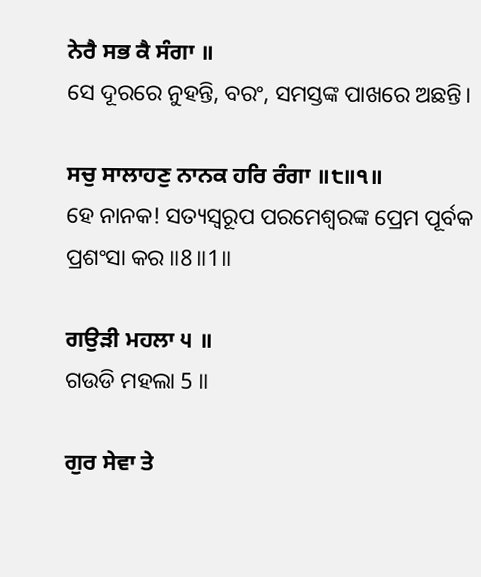ਨੇਰੈ ਸਭ ਕੈ ਸੰਗਾ ॥
ସେ ଦୂରରେ ନୁହନ୍ତି, ବରଂ, ସମସ୍ତଙ୍କ ପାଖରେ ଅଛନ୍ତି।

ਸਚੁ ਸਾਲਾਹਣੁ ਨਾਨਕ ਹਰਿ ਰੰਗਾ ॥੮॥੧॥
ହେ ନାନକ! ସତ୍ୟସ୍ଵରୂପ ପରମେଶ୍ଵରଙ୍କ ପ୍ରେମ ପୂର୍ବକ ପ୍ରଶଂସା କର ॥8॥1॥

ਗਉੜੀ ਮਹਲਾ ੫ ॥
ଗଉଡି ମହଲା 5 ॥

ਗੁਰ ਸੇਵਾ ਤੇ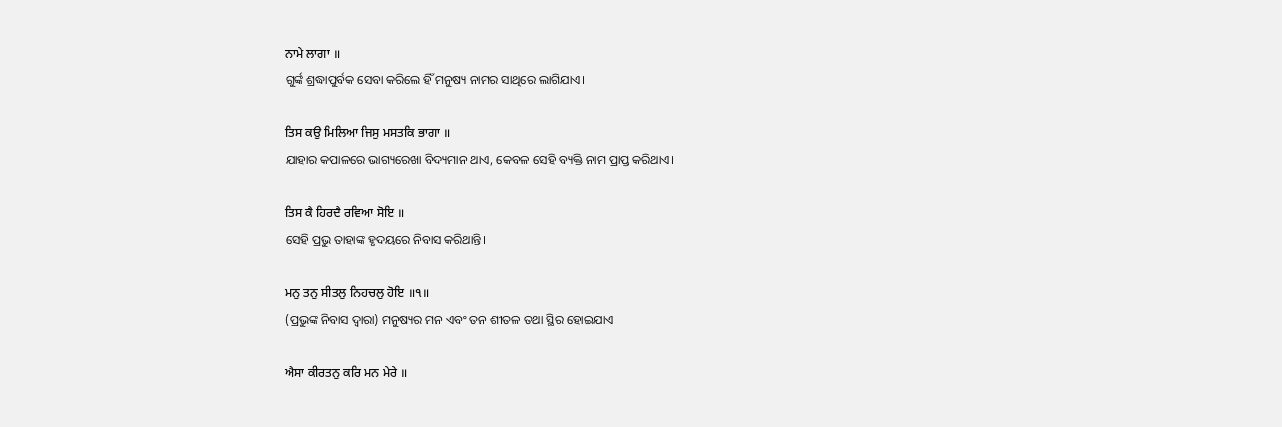ਨਾਮੇ ਲਾਗਾ ॥
ଗୁର୍ଙ୍କ ଶ୍ରଦ୍ଧାପୁର୍ବକ ସେବା କରିଲେ ହିଁ ମନୁଷ୍ୟ ନାମର ସାଥିରେ ଲାଗିଯାଏ।

ਤਿਸ ਕਉ ਮਿਲਿਆ ਜਿਸੁ ਮਸਤਕਿ ਭਾਗਾ ॥
ଯାହାର କପାଳରେ ଭାଗ୍ୟରେଖା ବିଦ୍ୟମାନ ଥାଏ, କେବଳ ସେହି ବ୍ୟକ୍ତି ନାମ ପ୍ରାପ୍ତ କରିଥାଏ।

ਤਿਸ ਕੈ ਹਿਰਦੈ ਰਵਿਆ ਸੋਇ ॥
ସେହି ପ୍ରଭୁ ତାହାଙ୍କ ହୃଦୟରେ ନିବାସ କରିଥାନ୍ତି।

ਮਨੁ ਤਨੁ ਸੀਤਲੁ ਨਿਹਚਲੁ ਹੋਇ ॥੧॥
(ପ୍ରଭୁଙ୍କ ନିବାସ ଦ୍ଵାରା) ମନୁଷ୍ୟର ମନ ଏବଂ ତନ ଶୀତଳ ତଥା ସ୍ଥିର ହୋଇଯାଏ

ਐਸਾ ਕੀਰਤਨੁ ਕਰਿ ਮਨ ਮੇਰੇ ॥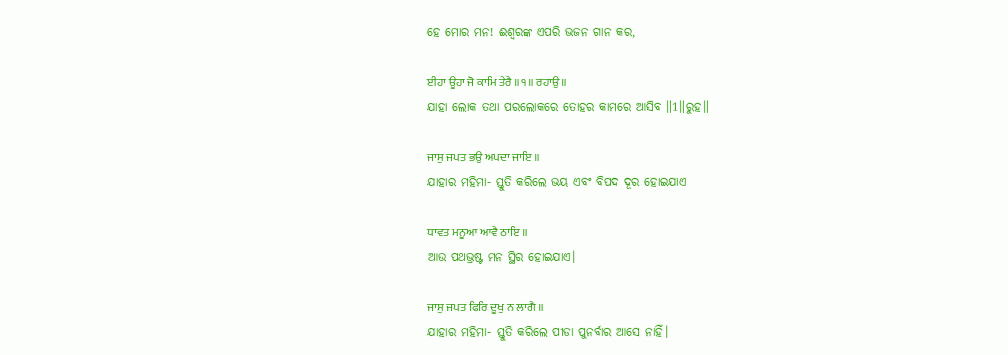ହେ ମୋର ମନ! ଈଶ୍ଵରଙ୍କ ଏପରି ଭଜନ ଗାନ କର,

ਈਹਾ ਊਹਾ ਜੋ ਕਾਮਿ ਤੇਰੈ ॥੧॥ ਰਹਾਉ ॥
ଯାହା ଲୋକ ତଥା ପରଲୋକରେ ତୋହର କାମରେ ଆସିବ ॥1॥ରୁହ॥

ਜਾਸੁ ਜਪਤ ਭਉ ਅਪਦਾ ਜਾਇ ॥
ଯାହାର ମହିମା- ସ୍ତୁତି କରିଲେ ଭୟ ଏବଂ ବିପଦ ଦୂର ହୋଇଯାଏ

ਧਾਵਤ ਮਨੂਆ ਆਵੈ ਠਾਇ ॥
ଆଉ ପଥଭ୍ରଷ୍ଟ ମନ ସ୍ଥିର ହୋଇଯାଏ।

ਜਾਸੁ ਜਪਤ ਫਿਰਿ ਦੂਖੁ ਨ ਲਾਗੈ ॥
ଯାହାର ମହିମା- ସ୍ତୁତି କରିଲେ ପୀଡା ପୁନର୍ବାର ଆସେ ନାହିଁ।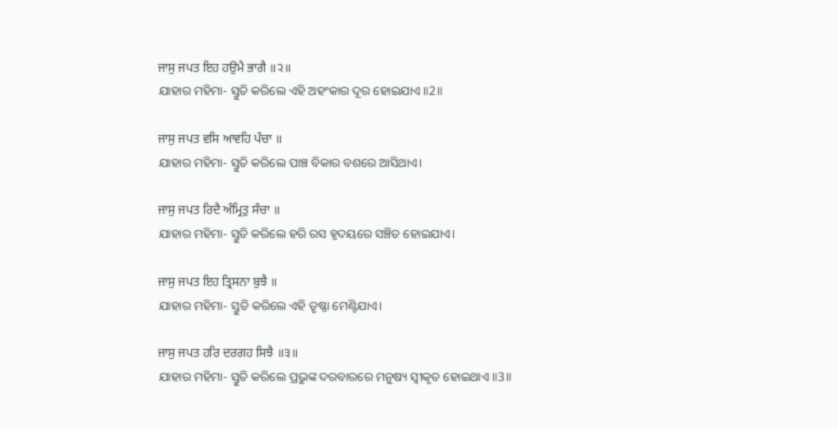ਜਾਸੁ ਜਪਤ ਇਹ ਹਉਮੈ ਭਾਗੈ ॥੨॥
ଯାହାର ମହିମା- ସ୍ତୁତି କରିଲେ ଏହି ଅହଂକାର ଦୂର ହୋଇଯାଏ ॥2॥

ਜਾਸੁ ਜਪਤ ਵਸਿ ਆਵਹਿ ਪੰਚਾ ॥
ଯାହାର ମହିମା- ସ୍ତୁତି କରିଲେ ପାଞ୍ଚ ବିକାର ବଶରେ ଆସିଥାଏ।

ਜਾਸੁ ਜਪਤ ਰਿਦੈ ਅੰਮ੍ਰਿਤੁ ਸੰਚਾ ॥
ଯାହାର ମହିମା- ସ୍ତୁତି କରିଲେ ହରି ରସ ହୃଦୟରେ ସଞ୍ଚିତ ହୋଇଯାଏ।

ਜਾਸੁ ਜਪਤ ਇਹ ਤ੍ਰਿਸਨਾ ਬੁਝੈ ॥
ଯାହାର ମହିମା- ସ୍ତୁତି କରିଲେ ଏହି ତୃଷ୍ଣା ମେଣ୍ଟିଯାଏ।

ਜਾਸੁ ਜਪਤ ਹਰਿ ਦਰਗਹ ਸਿਝੈ ॥੩॥
ଯାହାର ମହିମା- ସ୍ତୁତି କରିଲେ ପ୍ରଭୁଙ୍କ ଦରବାରରେ ମନୁଷ୍ୟ ସ୍ଵୀକୃତ ହୋଇଥାଏ ॥3॥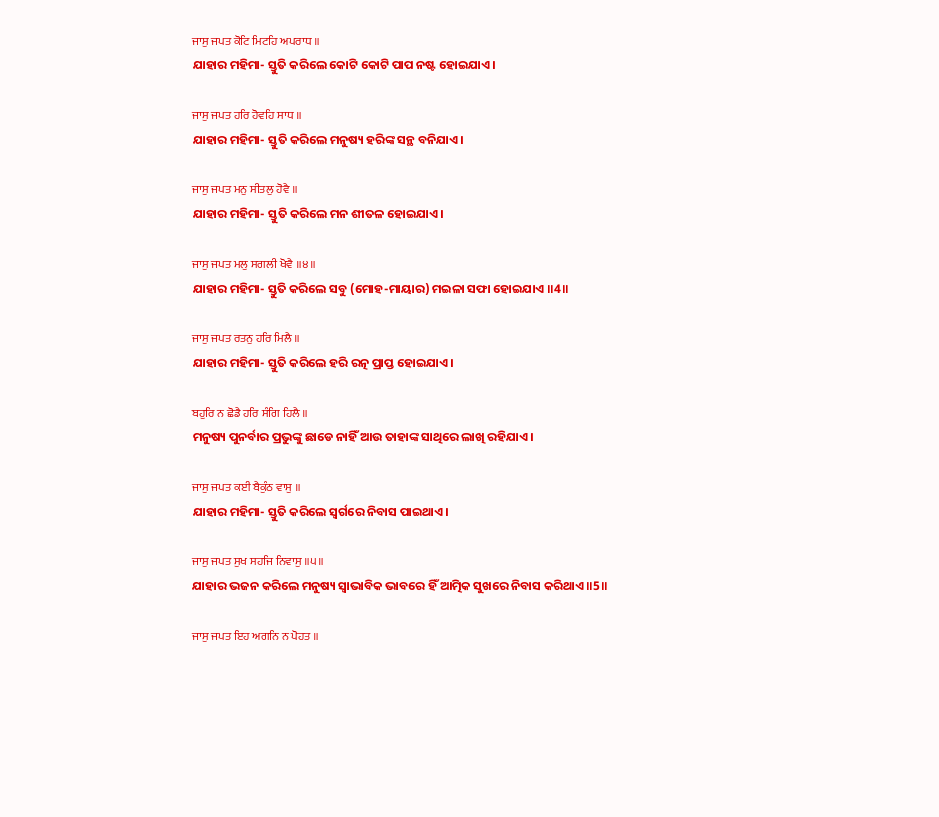ਜਾਸੁ ਜਪਤ ਕੋਟਿ ਮਿਟਹਿ ਅਪਰਾਧ ॥
ଯାହାର ମହିମା- ସ୍ତୁତି କରିଲେ କୋଟି କୋଟି ପାପ ନଷ୍ଟ ହୋଇଯାଏ।

ਜਾਸੁ ਜਪਤ ਹਰਿ ਹੋਵਹਿ ਸਾਧ ॥
ଯାହାର ମହିମା- ସ୍ତୁତି କରିଲେ ମନୁଷ୍ୟ ହରିଙ୍କ ସନ୍ଥ ବନିଯାଏ।

ਜਾਸੁ ਜਪਤ ਮਨੁ ਸੀਤਲੁ ਹੋਵੈ ॥
ଯାହାର ମହିମା- ସ୍ତୁତି କରିଲେ ମନ ଶୀତଳ ହୋଇଯାଏ।

ਜਾਸੁ ਜਪਤ ਮਲੁ ਸਗਲੀ ਖੋਵੈ ॥੪॥
ଯାହାର ମହିମା- ସ୍ତୁତି କରିଲେ ସବୁ (ମୋହ-ମାୟାର) ମଇଳା ସଫା ହୋଇଯାଏ ॥4॥

ਜਾਸੁ ਜਪਤ ਰਤਨੁ ਹਰਿ ਮਿਲੈ ॥
ଯାହାର ମହିମା- ସ୍ତୁତି କରିଲେ ହରି ରତ୍ନ ପ୍ରାପ୍ତ ହୋଇଯାଏ।

ਬਹੁਰਿ ਨ ਛੋਡੈ ਹਰਿ ਸੰਗਿ ਹਿਲੈ ॥
ମନୁଷ୍ୟ ପୁନର୍ବାର ପ୍ରଭୁଙ୍କୁ ଛାଡେ ନାହିଁ ଆଉ ତାହାଙ୍କ ସାଥିରେ ଲାଖି ରହିଯାଏ।

ਜਾਸੁ ਜਪਤ ਕਈ ਬੈਕੁੰਠ ਵਾਸੁ ॥
ଯାହାର ମହିମା- ସ୍ତୁତି କରିଲେ ସ୍ଵର୍ଗରେ ନିବାସ ପାଇଥାଏ।

ਜਾਸੁ ਜਪਤ ਸੁਖ ਸਹਜਿ ਨਿਵਾਸੁ ॥੫॥
ଯାହାର ଭଜନ କରିଲେ ମନୁଷ୍ୟ ସ୍ଵାଭାବିକ ଭାବରେ ହିଁ ଆତ୍ମିକ ସୁଖରେ ନିବାସ କରିଥାଏ ॥5॥

ਜਾਸੁ ਜਪਤ ਇਹ ਅਗਨਿ ਨ ਪੋਹਤ ॥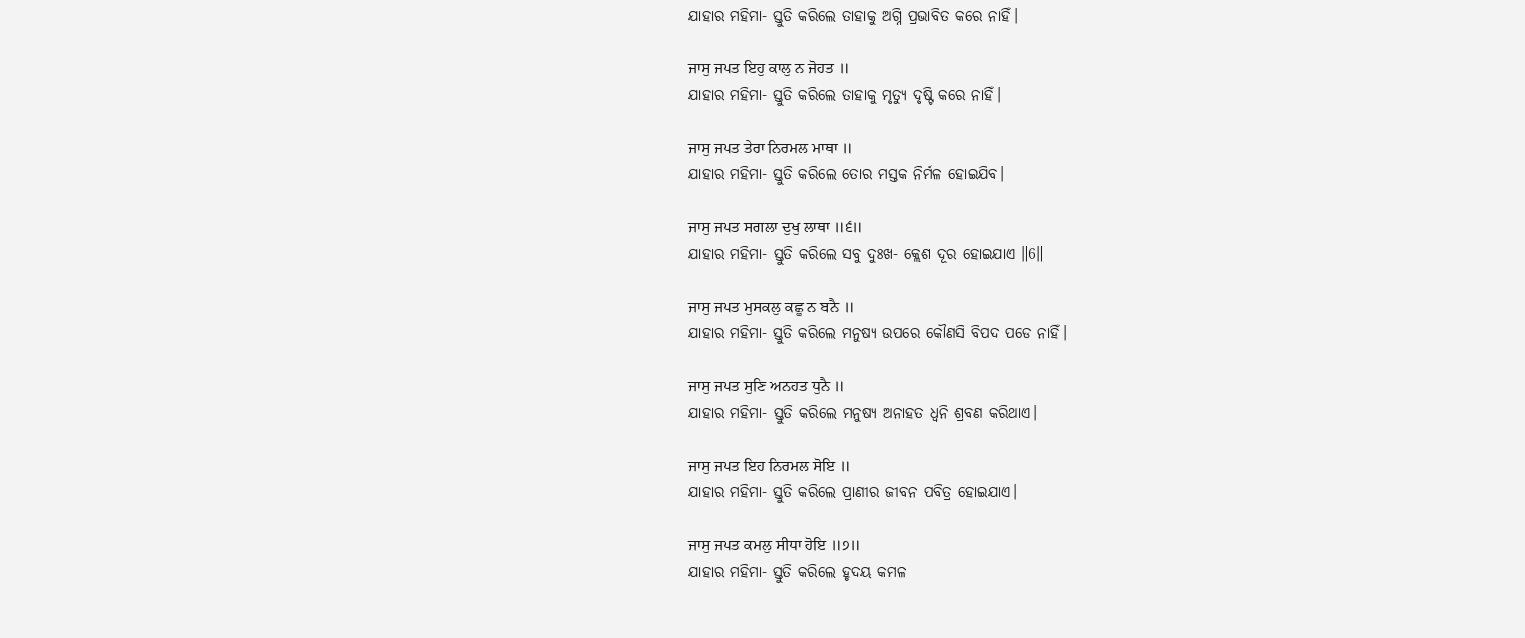ଯାହାର ମହିମା- ସ୍ତୁତି କରିଲେ ତାହାକୁ ଅଗ୍ନି ପ୍ରଭାବିତ କରେ ନାହିଁ।

ਜਾਸੁ ਜਪਤ ਇਹੁ ਕਾਲੁ ਨ ਜੋਹਤ ॥
ଯାହାର ମହିମା- ସ୍ତୁତି କରିଲେ ତାହାକୁ ମୃତ୍ୟୁ ଦୃଷ୍ଟି କରେ ନାହିଁ।

ਜਾਸੁ ਜਪਤ ਤੇਰਾ ਨਿਰਮਲ ਮਾਥਾ ॥
ଯାହାର ମହିମା- ସ୍ତୁତି କରିଲେ ତୋର ମସ୍ତକ ନିର୍ମଳ ହୋଇଯିବ।

ਜਾਸੁ ਜਪਤ ਸਗਲਾ ਦੁਖੁ ਲਾਥਾ ॥੬॥
ଯାହାର ମହିମା- ସ୍ତୁତି କରିଲେ ସବୁ ଦୁଃଖ- କ୍ଲେଶ ଦୂର ହୋଇଯାଏ ॥6॥

ਜਾਸੁ ਜਪਤ ਮੁਸਕਲੁ ਕਛੂ ਨ ਬਨੈ ॥
ଯାହାର ମହିମା- ସ୍ତୁତି କରିଲେ ମନୁଷ୍ୟ ଉପରେ କୌଣସି ବିପଦ ପଡେ ନାହିଁ।

ਜਾਸੁ ਜਪਤ ਸੁਣਿ ਅਨਹਤ ਧੁਨੈ ॥
ଯାହାର ମହିମା- ସ୍ତୁତି କରିଲେ ମନୁଷ୍ୟ ଅନାହତ ଧ୍ୱନି ଶ୍ରବଣ କରିଥାଏ।

ਜਾਸੁ ਜਪਤ ਇਹ ਨਿਰਮਲ ਸੋਇ ॥
ଯାହାର ମହିମା- ସ୍ତୁତି କରିଲେ ପ୍ରାଣୀର ଜୀବନ ପବିତ୍ର ହୋଇଯାଏ।

ਜਾਸੁ ਜਪਤ ਕਮਲੁ ਸੀਧਾ ਹੋਇ ॥੭॥
ଯାହାର ମହିମା- ସ୍ତୁତି କରିଲେ ହୃଦୟ କମଳ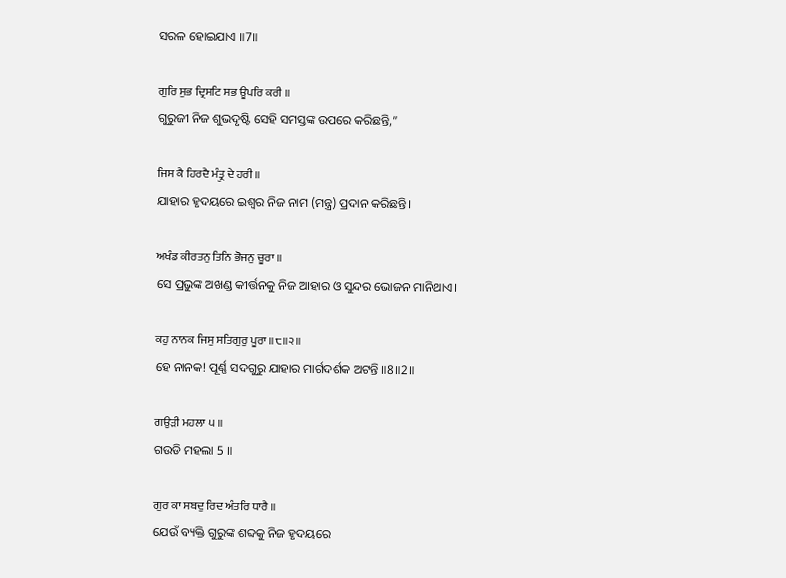ସରଳ ହୋଇଯାଏ ॥7॥

ਗੁਰਿ ਸੁਭ ਦ੍ਰਿਸਟਿ ਸਭ ਊਪਰਿ ਕਰੀ ॥
ଗୁରୁଜୀ ନିଜ ଶୁଭଦୃଷ୍ଟି ସେହି ସମସ୍ତଙ୍କ ଉପରେ କରିଛନ୍ତି,”

ਜਿਸ ਕੈ ਹਿਰਦੈ ਮੰਤ੍ਰੁ ਦੇ ਹਰੀ ॥
ଯାହାର ହୃଦୟରେ ଇଶ୍ଵର ନିଜ ନାମ (ମନ୍ତ୍ର) ପ୍ରଦାନ କରିଛନ୍ତି।

ਅਖੰਡ ਕੀਰਤਨੁ ਤਿਨਿ ਭੋਜਨੁ ਚੂਰਾ ॥
ସେ ପ୍ରଭୁଙ୍କ ଅଖଣ୍ଡ କୀର୍ତ୍ତନକୁ ନିଜ ଆହାର ଓ ସୁନ୍ଦର ଭୋଜନ ମାନିଥାଏ।

ਕਹੁ ਨਾਨਕ ਜਿਸੁ ਸਤਿਗੁਰੁ ਪੂਰਾ ॥੮॥੨॥
ହେ ନାନକ! ପୂର୍ଣ୍ଣ ସଦଗୁରୁ ଯାହାର ମାର୍ଗଦର୍ଶକ ଅଟନ୍ତି ॥8॥2॥

ਗਉੜੀ ਮਹਲਾ ੫ ॥
ଗଉଡି ମହଲା 5 ॥

ਗੁਰ ਕਾ ਸਬਦੁ ਰਿਦ ਅੰਤਰਿ ਧਾਰੈ ॥
ଯେଉଁ ବ୍ୟକ୍ତି ଗୁରୁଙ୍କ ଶବ୍ଦକୁ ନିଜ ହୃଦୟରେ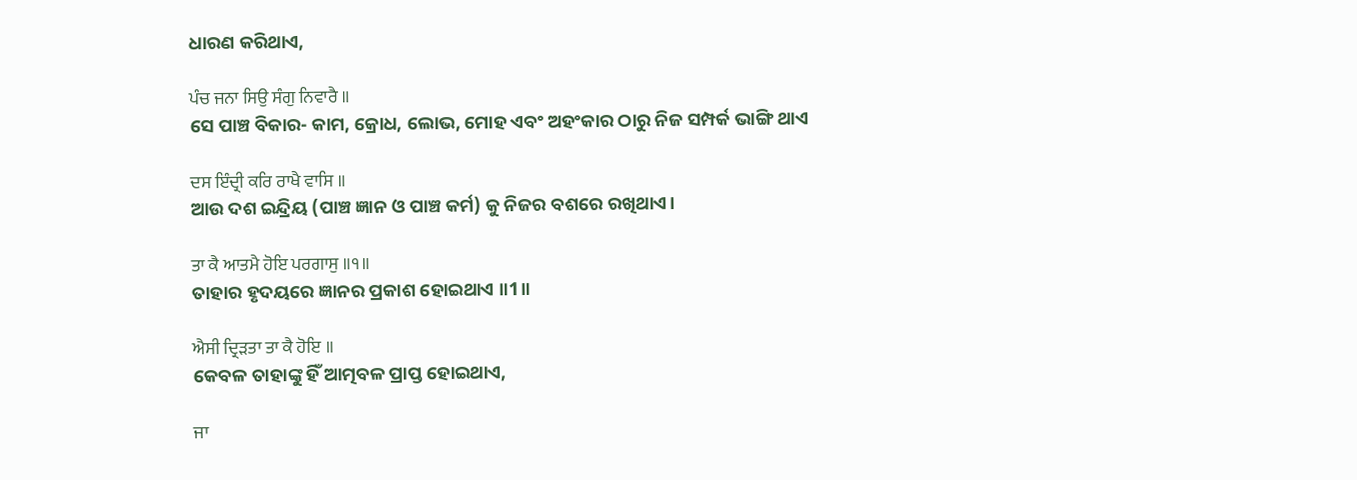ଧାରଣ କରିଥାଏ,

ਪੰਚ ਜਨਾ ਸਿਉ ਸੰਗੁ ਨਿਵਾਰੈ ॥
ସେ ପାଞ୍ଚ ବିକାର- କାମ, କ୍ରୋଧ, ଲୋଭ, ମୋହ ଏବଂ ଅହଂକାର ଠାରୁ ନିଜ ସମ୍ପର୍କ ଭାଙ୍ଗି ଥାଏ

ਦਸ ਇੰਦ੍ਰੀ ਕਰਿ ਰਾਖੈ ਵਾਸਿ ॥
ଆଉ ଦଶ ଇନ୍ଦ୍ରିୟ (ପାଞ୍ଚ ଜ୍ଞାନ ଓ ପାଞ୍ଚ କର୍ମ) କୁ ନିଜର ବଶରେ ରଖିଥାଏ।

ਤਾ ਕੈ ਆਤਮੈ ਹੋਇ ਪਰਗਾਸੁ ॥੧॥
ତାହାର ହୃଦୟରେ ଜ୍ଞାନର ପ୍ରକାଶ ହୋଇଥାଏ ॥1॥

ਐਸੀ ਦ੍ਰਿੜਤਾ ਤਾ ਕੈ ਹੋਇ ॥
କେବଳ ତାହାଙ୍କୁ ହିଁ ଆତ୍ମବଳ ପ୍ରାପ୍ତ ହୋଇଥାଏ,

ਜਾ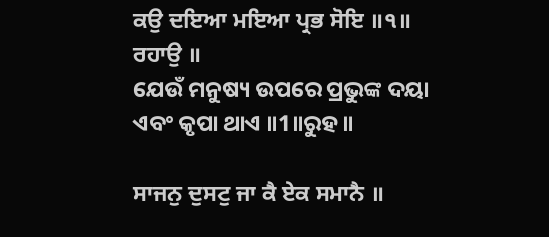ਕਉ ਦਇਆ ਮਇਆ ਪ੍ਰਭ ਸੋਇ ॥੧॥ ਰਹਾਉ ॥
ଯେଉଁ ମନୁଷ୍ୟ ଉପରେ ପ୍ରଭୁଙ୍କ ଦୟା ଏବଂ କୃପା ଥାଏ ॥1॥ରୁହ॥

ਸਾਜਨੁ ਦੁਸਟੁ ਜਾ ਕੈ ਏਕ ਸਮਾਨੈ ॥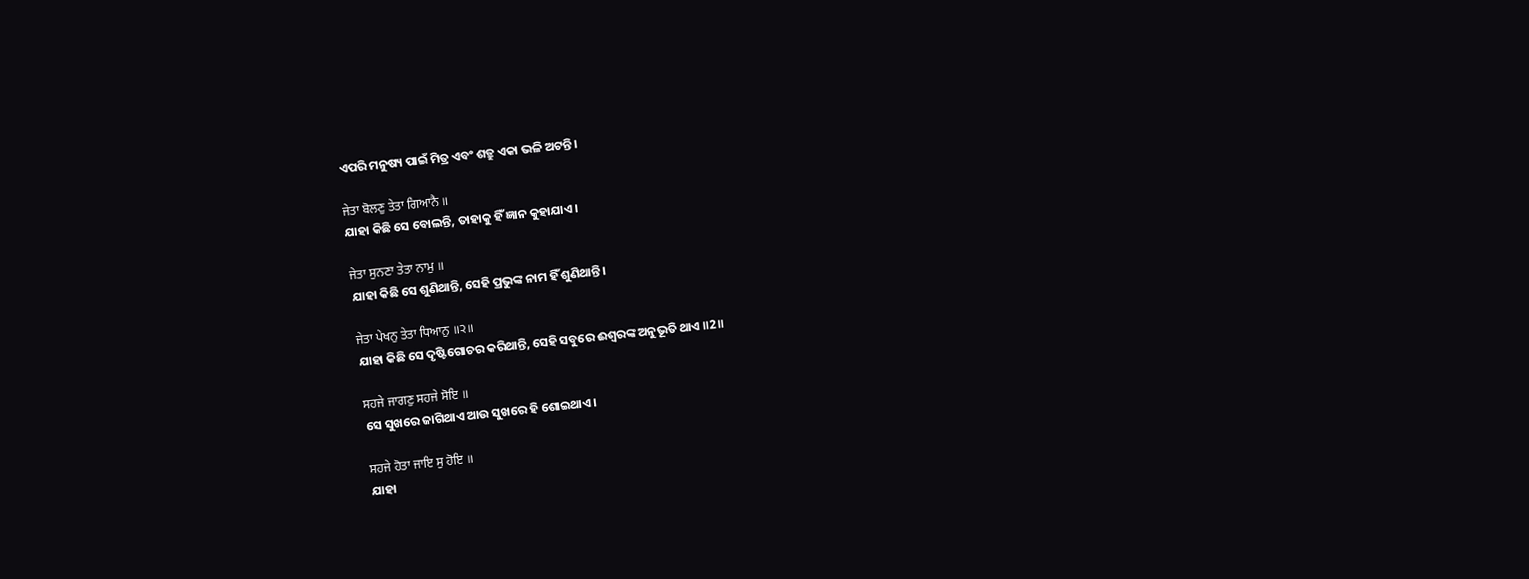ଏପରି ମନୁଷ୍ୟ ପାଇଁ ମିତ୍ର ଏବଂ ଶତ୍ରୁ ଏକା ଭଳି ଅଟନ୍ତି।

ਜੇਤਾ ਬੋਲਣੁ ਤੇਤਾ ਗਿਆਨੈ ॥
ଯାହା କିଛି ସେ ବୋଲନ୍ତି, ତାହାକୁ ହିଁ ଜ୍ଞାନ କୁହାଯାଏ।

ਜੇਤਾ ਸੁਨਣਾ ਤੇਤਾ ਨਾਮੁ ॥
ଯାହା କିଛି ସେ ଶୁଣିଥାନ୍ତି, ସେହି ପ୍ରଭୁଙ୍କ ନାମ ହିଁ ଶୁଣିଥାନ୍ତି।

ਜੇਤਾ ਪੇਖਨੁ ਤੇਤਾ ਧਿਆਨੁ ॥੨॥
ଯାହା କିଛି ସେ ଦୃଷ୍ଟିଗୋଚର କରିଥାନ୍ତି, ସେହି ସବୁରେ ଈଶ୍ଵରଙ୍କ ଅନୁଭୂତି ଥାଏ ॥2॥

ਸਹਜੇ ਜਾਗਣੁ ਸਹਜੇ ਸੋਇ ॥
ସେ ସୁଖରେ ଜାଗିଥାଏ ଆଉ ସୁଖରେ ହି ଶୋଇଥାଏ।

ਸਹਜੇ ਹੋਤਾ ਜਾਇ ਸੁ ਹੋਇ ॥
ଯାହା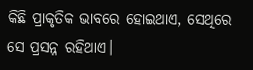କିଛି ପ୍ରାକୃତିକ ଭାବରେ ହୋଇଥାଏ, ସେଥିରେ ସେ ପ୍ରସନ୍ନ ରହିଥାଏ।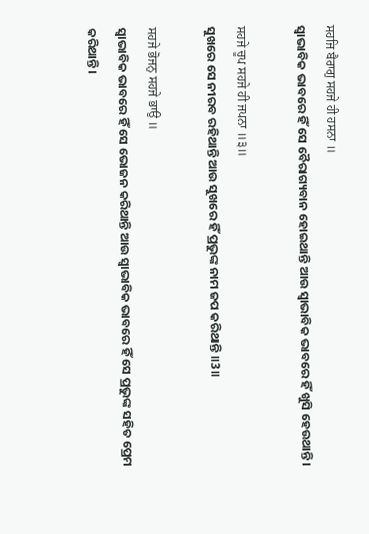ਸਹਜਿ ਬੈਰਾਗੁ ਸਹਜੇ ਹੀ ਹਸਨਾ ॥
ସ୍ଵାଭାବିକ ଭାବରେ ହିଁ ସେ ବୈରାଗ୍ୟବାନ ହୋଇଥାନ୍ତି ଆଉ ସ୍ଵାଭାବିକ ଭାବରେ ହିଁ ଖୁସି ହେଉଥାନ୍ତି।

ਸਹਜੇ ਚੂਪ ਸਹਜੇ ਹੀ ਜਪਨਾ ॥੩॥
ସୁଖରେ ସେ ନୀରବ ରହିଥାନ୍ତି ଆଉ ସୁଖରେ ହିଁ ପ୍ରଭୁଙ୍କ ନାମ ଜପ କରିଥାନ୍ତି ॥3॥

ਸਹਜੇ ਭੋਜਨੁ ਸਹਜੇ ਭਾਉ ॥
ସ୍ଵାଭାବିକ ଭାବରେ ହିଁ ସେ ଭୋଜନ କରିଥାନ୍ତି ଆଉ ସ୍ଵାଭାବିକ ଭାବରେ ହିଁ ସେ ପ୍ରଭୁଙ୍କ ସହିତ ପ୍ରେମ କରିଥାନ୍ତି।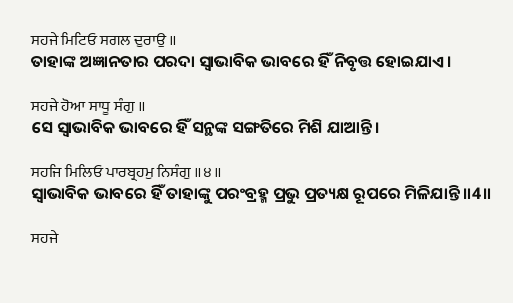ਸਹਜੇ ਮਿਟਿਓ ਸਗਲ ਦੁਰਾਉ ॥
ତାହାଙ୍କ ଅଜ୍ଞାନତାର ପରଦା ସ୍ଵାଭାବିକ ଭାବରେ ହିଁ ନିବୃତ୍ତ ହୋଇଯାଏ।

ਸਹਜੇ ਹੋਆ ਸਾਧੂ ਸੰਗੁ ॥
ସେ ସ୍ଵାଭାବିକ ଭାବରେ ହିଁ ସନ୍ଥଙ୍କ ସଙ୍ଗତିରେ ମିଶି ଯାଆନ୍ତି।

ਸਹਜਿ ਮਿਲਿਓ ਪਾਰਬ੍ਰਹਮੁ ਨਿਸੰਗੁ ॥੪॥
ସ୍ଵାଭାବିକ ଭାବରେ ହିଁ ତାହାଙ୍କୁ ପରଂବ୍ରହ୍ମ ପ୍ରଭୁ ପ୍ରତ୍ୟକ୍ଷ ରୂପରେ ମିଳିଯାନ୍ତି ॥4॥

ਸਹਜੇ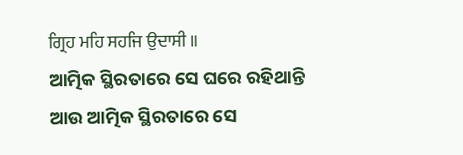ਗ੍ਰਿਹ ਮਹਿ ਸਹਜਿ ਉਦਾਸੀ ॥
ଆତ୍ମିକ ସ୍ଥିରତାରେ ସେ ଘରେ ରହିଥାନ୍ତି ଆଉ ଆତ୍ମିକ ସ୍ଥିରତାରେ ସେ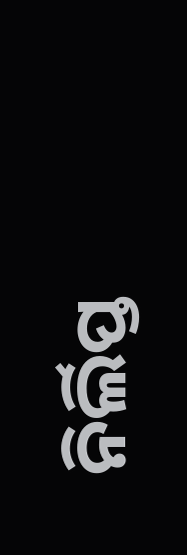ନିର୍ଲିପ୍ତ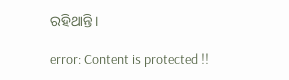ରହିଥାନ୍ତି।

error: Content is protected !!